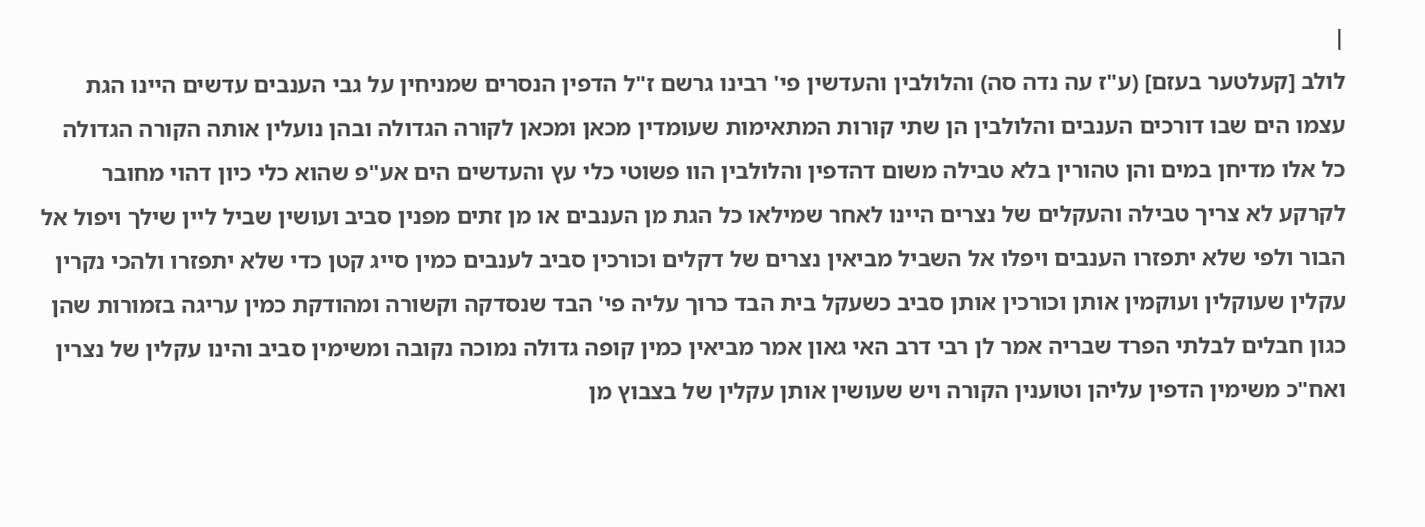|
לולב [קעלטער בעזם] (ע"ז עה נדה סה) והלולבין והעדשין פי' רבינו גרשם ז"ל הדפין הנסרים שמניחין על גבי הענבים עדשים היינו הגת עצמו הים שבו דורכים הענבים והלולבין הן שתי קורות המתאימות שעומדין מכאן ומכאן לקורה הגדולה ובהן נועלין אותה הקורה הגדולה כל אלו מדיחן במים והן טהורין בלא טבילה משום דהדפין והלולבין הוו פשוטי כלי עץ והעדשים הים אע"פ שהוא כלי כיון דהוי מחובר לקרקע לא צריך טבילה והעקלים של נצרים היינו לאחר שמילאו כל הגת מן הענבים או מן זתים מפנין סביב ועושין שביל ליין שילך ויפול אל הבור ולפי שלא יתפזרו הענבים ויפלו אל השביל מביאין נצרים של דקלים וכורכין סביב לענבים כמין סייג קטן כדי שלא יתפזרו ולהכי נקרין עקלין שעוקלין ועוקמין אותן וכורכין אותן סביב כשעקל בית הבד כרוך עליה פי' הבד שנסדקה וקשורה ומהודקת כמין עריגה בזמורות שהן כגון חבלים לבלתי הפרד שבריה אמר לן רבי דרב האי גאון אמר מביאין כמין קופה גדולה נמוכה נקובה ומשימין סביב והינו עקלין של נצרין ואח"כ משימין הדפין עליהן וטוענין הקורה ויש שעושין אותן עקלין של בצבוץ מן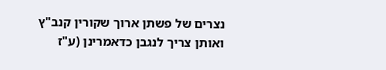נצרים של פשתן ארוך שקורין קנב"ץ ואותן צריך לנגבן כדאמרינן (ע"ז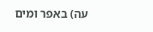עה) באפר ומים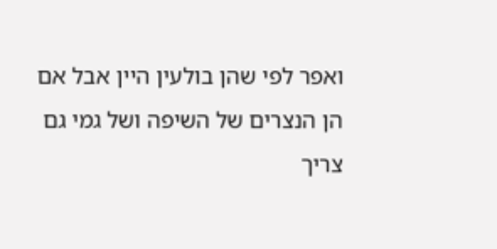ואפר לפי שהן בולעין היין אבל אם הן הנצרים של השיפה ושל גמי גם צריך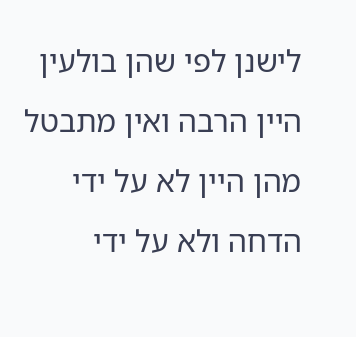לישנן לפי שהן בולעין היין הרבה ואין מתבטל מהן היין לא על ידי הדחה ולא על ידי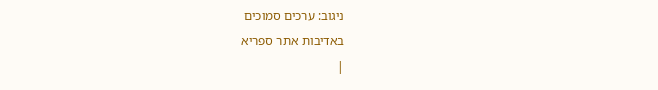ניגוב: ערכים סמוכים
באדיבות אתר ספריא
|